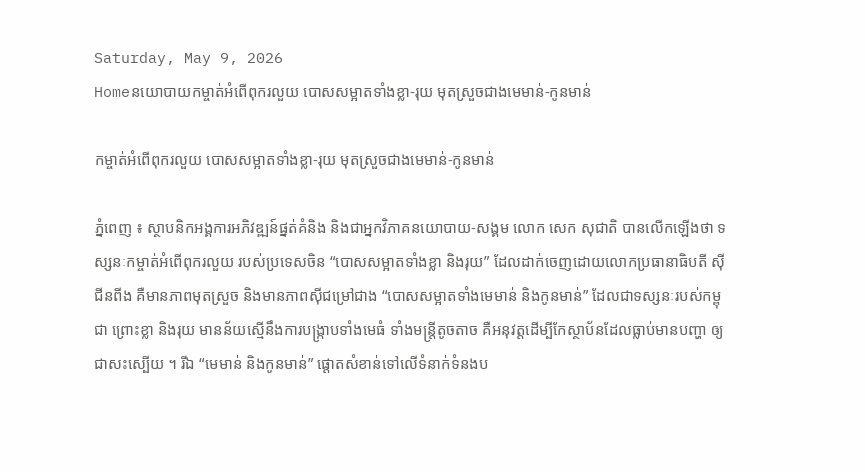Saturday, May 9, 2026
Homeនយោបាយកម្ចាត់អំពើពុករលួយ បោសសម្អាតទាំងខ្លា-រុយ មុតស្រួចជាងមេមាន់-កូនមាន់

កម្ចាត់អំពើពុករលួយ បោសសម្អាតទាំងខ្លា-រុយ មុតស្រួចជាងមេមាន់-កូនមាន់

ភ្នំពេញ ៖ ស្ថាបនិកអង្គការអភិវឌ្ឍន៍ផ្នត់គំនិង និងជាអ្នកវិភាគនយោបាយ-សង្គម លោក សេក សុជាតិ បានលើកឡើងថា ទស្សនៈកម្ចាត់អំពើពុករលួយ របស់ប្រទេសចិន “បោសសម្អាតទាំងខ្លា និងរុយ” ដែលដាក់ចេញដោយលោកប្រធានាធិបតី ស៊ី ជីនពីង គឺមានភាពមុតស្រួច និងមានភាពស៊ីជម្រៅជាង “បោសសម្អាតទាំងមេមាន់ និងកូនមាន់” ដែលជាទស្សនៈរបស់កម្ពុជា ព្រោះខ្លា និងរុយ មានន័យស្មើនឹងការបង្រ្កាបទាំងមេធំ ទាំងមន្រ្តីតូចតាច គឺអនុវត្តដើម្បីកែស្ថាប័នដែលធ្លាប់មានបញ្ហា ឲ្យជាសះស្បើយ ។ រីឯ “មេមាន់ និងកូនមាន់” ផ្ដោតសំខាន់ទៅលើទំនាក់ទំនងប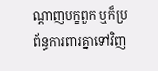ណ្ដាញបក្ខពួក ឬក៏ប្រព័ន្ធការពារគ្នាទៅវិញ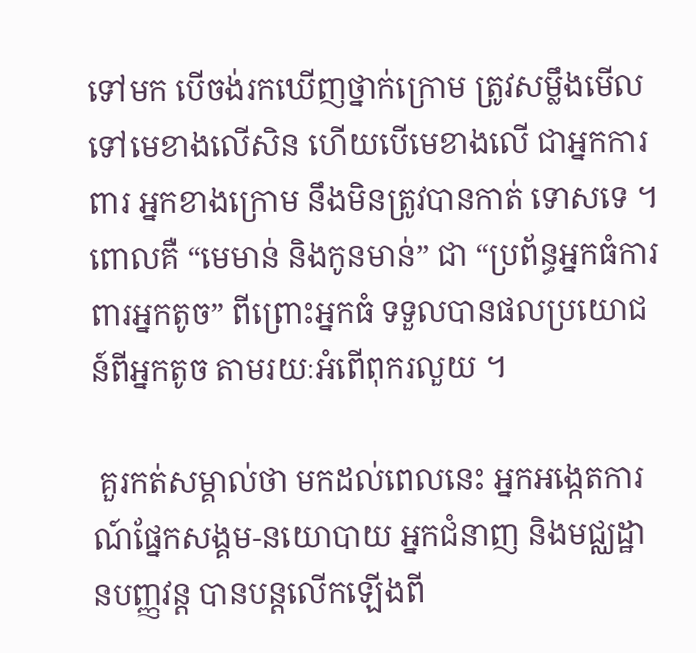ទៅមក បើចង់រកឃើញថ្នាក់ក្រោម ត្រូវសម្លឹងមើលទៅមេខាងលើសិន ហើយបើមេខាងលើ ជាអ្នកការពារ អ្នកខាងក្រោម នឹងមិនត្រូវបានកាត់ ទោសទេ ។ ពោលគឺ “មេមាន់ និងកូនមាន់” ជា “ប្រព័ន្ធអ្នកធំការពារអ្នកតូច” ពីព្រោះអ្នកធំ ទទួលបានផលប្រយោជន៍ពីអ្នកតូច តាមរយៈអំពើពុករលួយ ។

 គួរកត់សម្គាល់ថា មកដល់ពេលនេះ អ្នកអង្កេតការណ៍ផ្នែកសង្គម-នយោបាយ អ្នកជំនាញ និងមជ្ឈដ្ឋានបញ្ញវន្ត បានបន្តលើកឡើងពី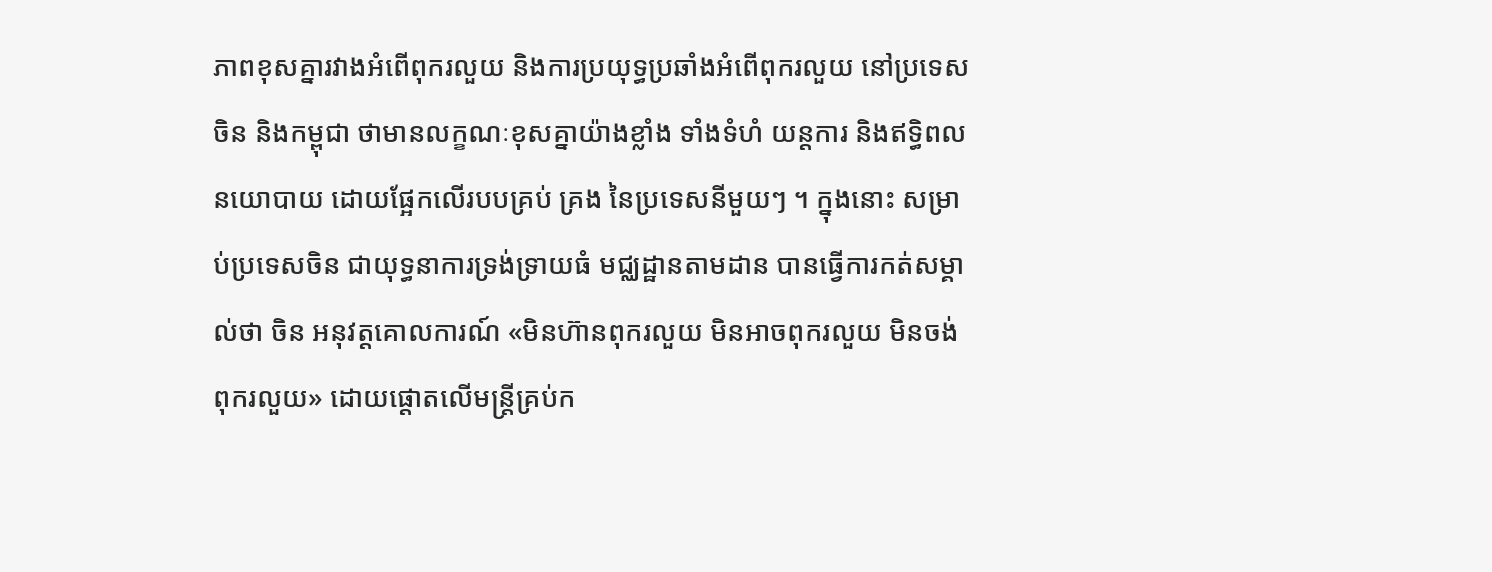ភាពខុសគ្នារវាងអំពើពុករលួយ និងការប្រយុទ្ធប្រឆាំងអំពើពុករលួយ នៅប្រទេសចិន និងកម្ពុជា ថាមានលក្ខណៈខុសគ្នាយ៉ាងខ្លាំង ទាំងទំហំ យន្តការ និងឥទ្ធិពលនយោបាយ ដោយផ្អែកលើរបបគ្រប់ គ្រង នៃប្រទេសនីមួយៗ ។ ក្នុងនោះ សម្រាប់ប្រទេសចិន ជាយុទ្ធនាការទ្រង់ទ្រាយធំ មជ្ឈដ្ឋានតាមដាន បានធ្វើការកត់សម្គាល់ថា ចិន អនុវត្តគោលការណ៍ «មិនហ៊ានពុករលួយ មិនអាចពុករលួយ មិនចង់ពុករលួយ» ដោយផ្តោតលើមន្ត្រីគ្រប់ក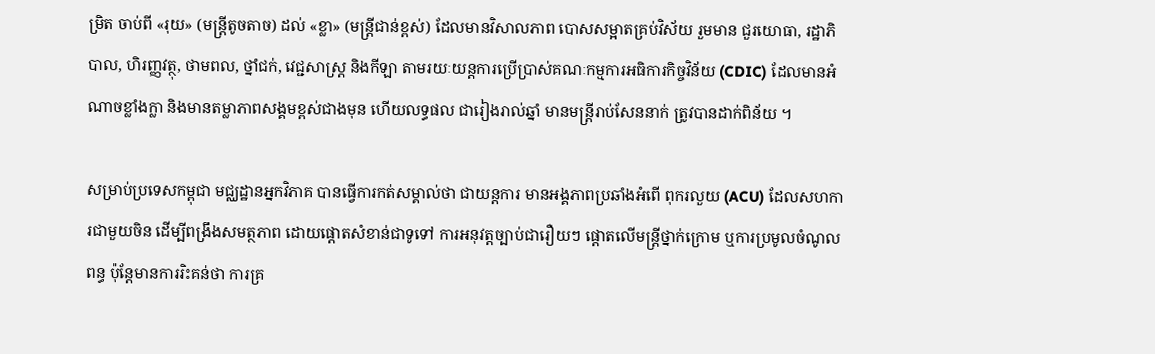ម្រិត ចាប់ពី «រុយ» (មន្ត្រីតូចតាច) ដល់ «ខ្លា» (មន្ត្រីជាន់ខ្ពស់) ដែលមានវិសាលភាព បោសសម្អាតគ្រប់វិស័យ រួមមាន ជួរយោធា, រដ្ឋាភិបាល, ហិរញ្ញវត្ថុ, ថាមពល, ថ្នាំជក់, វេជ្ជសាស្ត្រ និងកីឡា តាមរយៈយន្តការប្រើប្រាស់គណៈកម្មការអធិការកិច្ចវិន័យ (CDIC) ដែលមានអំណាចខ្លាំងក្លា និងមានតម្លាភាពសង្គមខ្ពស់ជាងមុន ហើយលទ្ធផល ជារៀងរាល់ឆ្នាំ មានមន្ត្រីរាប់សែននាក់ ត្រូវបានដាក់ពិន័យ ។

សម្រាប់ប្រទេសកម្ពុជា មជ្ឈដ្ឋានអ្នកវិភាគ បានធ្វើការកត់សម្គាល់ថា ជាយន្តការ មានអង្គភាពប្រឆាំងអំពើ ពុករលួយ (ACU) ដែលសហការជាមួយចិន ដើម្បីពង្រឹងសមត្ថភាព ដោយផ្តោតសំខាន់ជាទូទៅ ការអនុវត្តច្បាប់ជារឿយៗ ផ្តោតលើមន្ត្រីថ្នាក់ក្រោម ឬការប្រមូលចំណូលពន្ធ ប៉ុន្តែមានការរិះគន់ថា ការគ្រ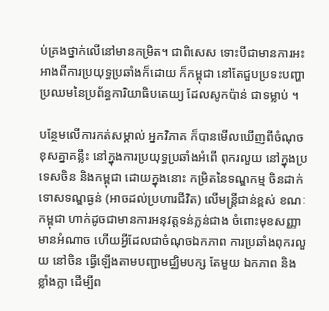ប់គ្រងថ្នាក់លើនៅមានកម្រិត។ ជាពិសេស ទោះបីជាមានការអះអាងពីការប្រយុទ្ធប្រឆាំងក៏ដោយ ក៏កម្ពុជា នៅតែជួបប្រទះបញ្ហាប្រឈមនៃប្រព័ន្ធការិយាធិបតេយ្យ ដែលសូកប៉ាន់ ជាទម្លាប់ ។

បន្ថែមលើការកត់សម្គាល់ អ្នកវិភាគ ក៏បានមើលឃើញពីចំណុចខុសគ្នាគន្លឹះ នៅក្នុងការប្រយុទ្ធប្រឆាំងអំពើ ពុករលួយ នៅក្នុងប្រទេសចិន និងកម្ពុជា ដោយក្នុងនោះ កម្រិតនៃទណ្ឌកម្ម ចិនដាក់ទោសទណ្ឌធ្ងន់ (អាចដល់ប្រហារជីវិត) លើមន្ត្រីជាន់ខ្ពស់ ខណៈកម្ពុជា ហាក់ដូចជាមានការអនុវត្តទន់ភ្លន់ជាង ចំពោះមុខសញ្ញាមានអំណាច ហើយអ្វីដែលជាចំណុចឯកភាព ការប្រឆាំងពុករលួយ នៅចិន ធ្វើឡើងតាមបញ្ជាមជ្ឈិមបក្ស តែមួយ ឯកភាព និងខ្លាំងក្លា ដើម្បីព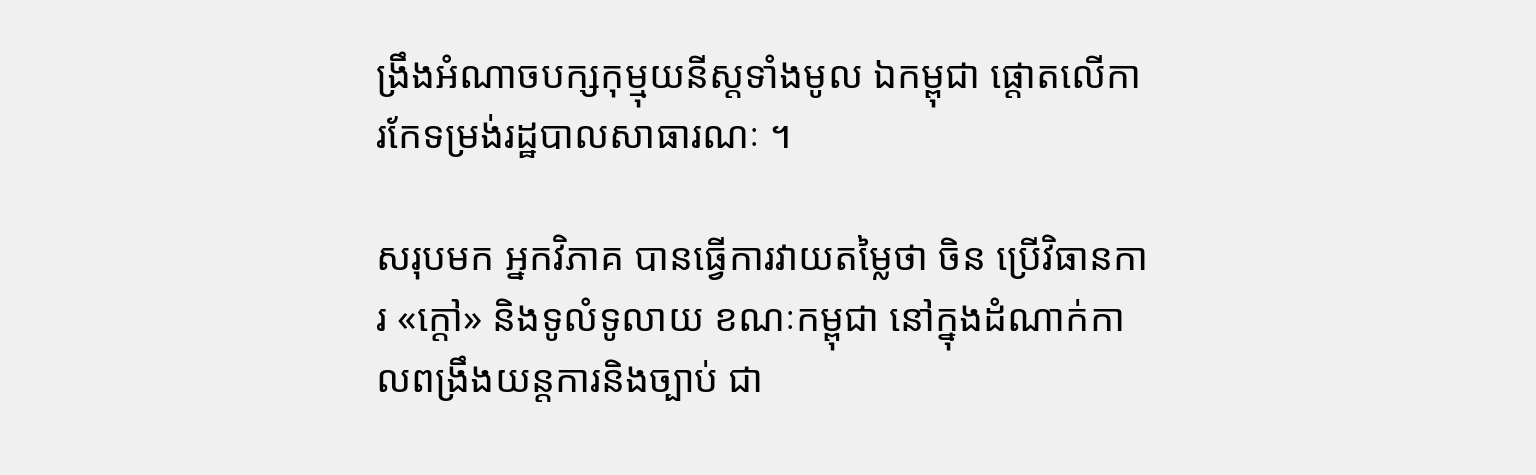ង្រឹងអំណាចបក្សកុម្មុយនីស្តទាំងមូល ឯកម្ពុជា ផ្តោតលើការកែទម្រង់រដ្ឋបាលសាធារណៈ ។

សរុបមក អ្នកវិភាគ បានធ្វើការវាយតម្លៃថា ចិន ប្រើវិធានការ «ក្តៅ» និងទូលំទូលាយ ខណៈកម្ពុជា នៅក្នុងដំណាក់កាលពង្រឹងយន្តការនិងច្បាប់ ជា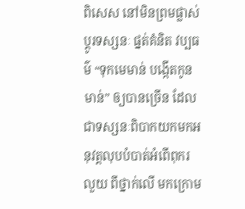ពិសេស នៅមិនព្រមផ្លាស់ប្ដូរទស្សនៈ ផ្នត់គំនិត វប្បធម៌ “ទុកមេមាន់ បង្កើតកូនមាន់” ឲ្យបានច្រើន ដែលជាទស្សនៈពិបាកយកមកអនុវត្តលុបបំបាត់អំពើពុករលួយ ពីថ្នាក់លើ មកក្រោម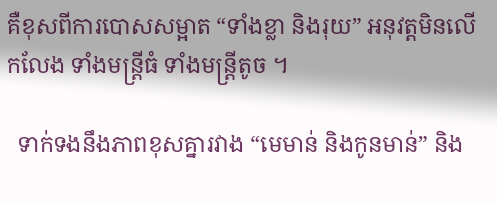គឺខុសពីការបោសសម្អាត “ទាំងខ្លា និងរុយ” អនុវត្តមិនលើកលែង ទាំងមន្រ្តីធំ ទាំងមន្រ្តីតូច ។

  ទាក់ទងនឹងភាពខុសគ្នារវាង “មេមាន់ និងកូនមាន់” និង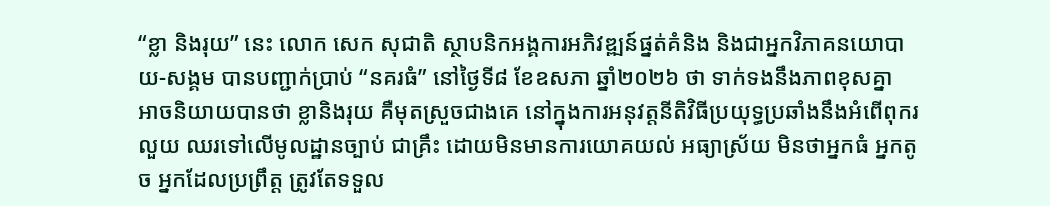“ខ្លា និងរុយ” នេះ លោក សេក សុជាតិ ស្ថាបនិកអង្គការអភិវឌ្ឍន៍ផ្នត់គំនិង និងជាអ្នកវិភាគនយោបាយ-សង្គម បានបញ្ជាក់ប្រាប់ “នគរធំ” នៅថ្ងៃទី៨ ខែឧសភា ឆ្នាំ២០២៦ ថា ទាក់ទងនឹងភាពខុសគ្នា អាចនិយាយបានថា ខ្លានិងរុយ គឺមុតស្រួចជាងគេ នៅក្នុងការអនុវត្តនីតិវិធីប្រយុទ្ធប្រឆាំងនឹងអំពើពុករលួយ ឈរទៅលើមូលដ្ឋានច្បាប់ ជាគ្រឹះ ដោយមិនមានការយោគយល់ អធ្យាស្រ័យ មិនថាអ្នកធំ អ្នកតូច អ្នកដែលប្រព្រឹត្ត ត្រូវតែទទួល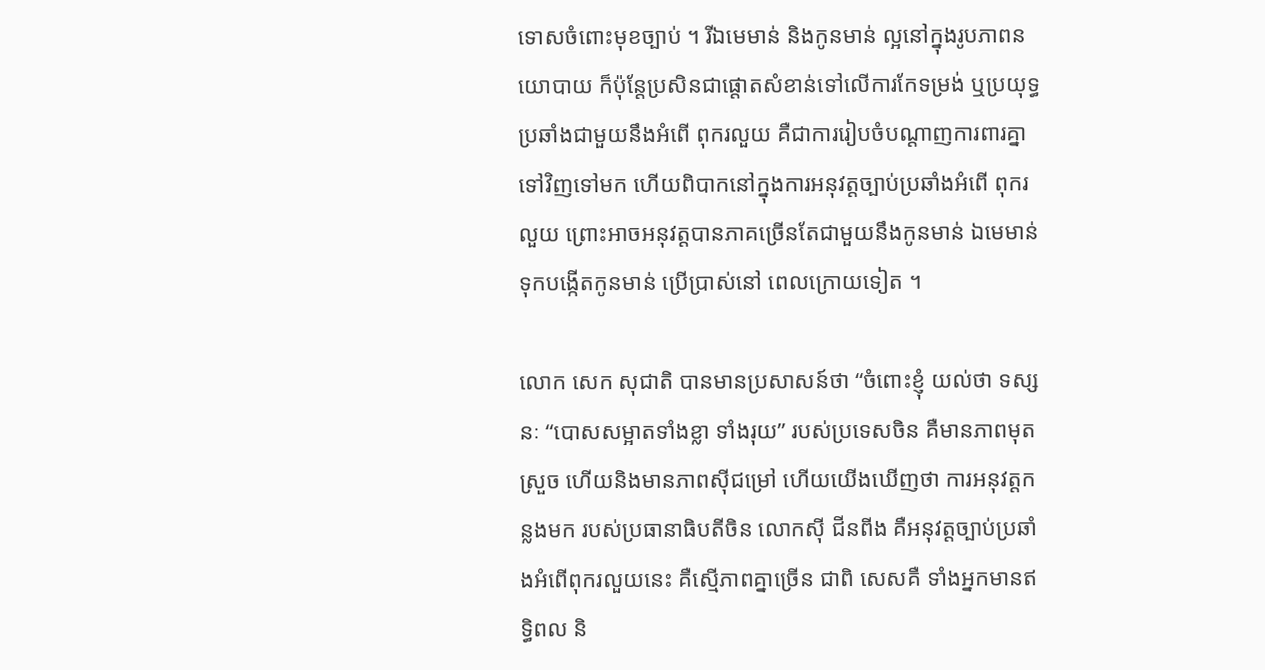ទោសចំពោះមុខច្បាប់ ។ រីឯមេមាន់ និងកូនមាន់ ល្អនៅក្នុងរូបភាពនយោបាយ ក៏ប៉ុន្តែប្រសិនជាផ្ដោតសំខាន់ទៅលើការកែទម្រង់ ឬប្រយុទ្ធប្រឆាំងជាមួយនឹងអំពើ ពុករលួយ គឺជាការរៀបចំបណ្ដាញការពារគ្នាទៅវិញទៅមក ហើយពិបាកនៅក្នុងការអនុវត្តច្បាប់ប្រឆាំងអំពើ ពុករលួយ ព្រោះអាចអនុវត្តបានភាគច្រើនតែជាមួយនឹងកូនមាន់ ឯមេមាន់ ទុកបង្កើតកូនមាន់ ប្រើប្រាស់នៅ ពេលក្រោយទៀត ។

លោក សេក សុជាតិ បានមានប្រសាសន៍ថា “ចំពោះខ្ញុំ យល់ថា ទស្សនៈ “បោសសម្អាតទាំងខ្លា ទាំងរុយ” របស់ប្រទេសចិន គឺមានភាពមុតស្រួច ហើយនិងមានភាពស៊ីជម្រៅ ហើយយើងឃើញថា ការអនុវត្តកន្លងមក របស់ប្រធានាធិបតីចិន លោកស៊ី ជីនពីង គឺអនុវត្តច្បាប់ប្រឆាំងអំពើពុករលួយនេះ គឺស្មើភាពគ្នាច្រើន ជាពិ សេសគឺ ទាំងអ្នកមានឥទ្ធិពល និ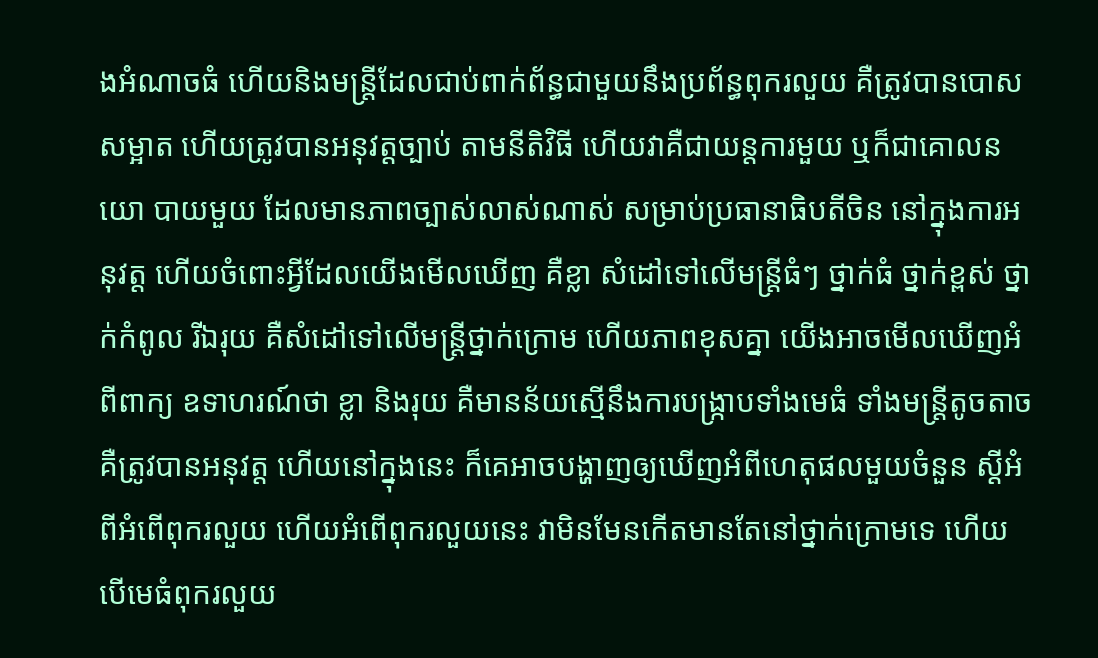ងអំណាចធំ ហើយនិងមន្រ្តីដែលជាប់ពាក់ព័ន្ធជាមួយនឹងប្រព័ន្ធពុករលួយ គឺត្រូវបានបោសសម្អាត ហើយត្រូវបានអនុវត្តច្បាប់ តាមនីតិវិធី ហើយវាគឺជាយន្តការមួយ ឬក៏ជាគោលនយោ បាយមួយ ដែលមានភាពច្បាស់លាស់ណាស់ សម្រាប់ប្រធានាធិបតីចិន នៅក្នុងការអនុវត្ត ហើយចំពោះអ្វីដែលយើងមើលឃើញ គឺខ្លា សំដៅទៅលើមន្រ្តីធំៗ ថ្នាក់ធំ ថ្នាក់ខ្ពស់ ថ្នាក់កំពូល រីឯរុយ គឺសំដៅទៅលើមន្រ្តីថ្នាក់ក្រោម ហើយភាពខុសគ្នា យើងអាចមើលឃើញអំពីពាក្យ ឧទាហរណ៍ថា ខ្លា និងរុយ គឺមានន័យស្មើនឹងការបង្រ្កាបទាំងមេធំ ទាំងមន្រ្តីតូចតាច គឺត្រូវបានអនុវត្ត ហើយនៅក្នុងនេះ ក៏គេអាចបង្ហាញឲ្យឃើញអំពីហេតុផលមួយចំនួន ស្ដីអំពីអំពើពុករលួយ ហើយអំពើពុករលួយនេះ វាមិនមែនកើតមានតែនៅថ្នាក់ក្រោមទេ ហើយបើមេធំពុករលួយ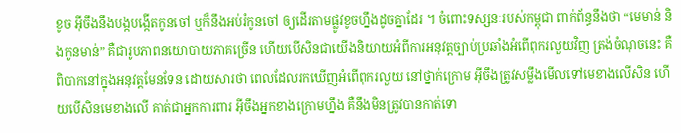ខូច អ៊ីចឹងនឹងបង្កបង្កើតកូនចៅ ឬក៏នឹងអប់រំកូនចៅ ឲ្យដើរតាមផ្លូវខូចហ្នឹងដូចគ្នាដែរ ។ ចំពោះទស្សនៈរបស់កម្ពុជា ពាក់ព័ន្ធនឹងថា “មេមាន់ និងកូនមាន់” គឺជារូបភាពនយោបាយភាគច្រើន ហើយបើសិនជាយើងនិយាយអំពីការអនុវត្តច្បាប់ប្រឆាំងអំពើពុករលួយវិញ ត្រង់ចំណុចនេះ គឺពិបាកនៅក្នុងអនុវត្តមែនទែន ដោយសារថា ពេលដែលរកឃើញអំពើពុករលួយ នៅថ្នាក់ក្រោម អ៊ីចឹងត្រូវសម្លឹងមើលទៅមេខាងលើសិន ហើយបើសិនមេខាងលើ គាត់ជាអ្នកការពារ អ៊ីចឹងអ្នកខាងក្រោមហ្នឹង គឺនឹងមិនត្រូវបានកាត់ទោ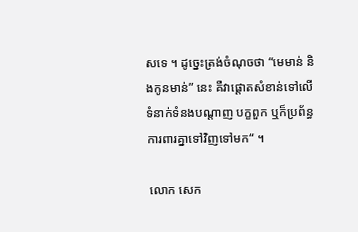សទេ ។ ដូច្នេះត្រង់ចំណុចថា “មេមាន់ និងកូនមាន់” នេះ គឺវាផ្ដោតសំខាន់ទៅលើទំនាក់ទំនងបណ្ដាញ បក្ខពួក ឬក៏ប្រព័ន្ធការពារគ្នាទៅវិញទៅមក“ ។

 លោក សេក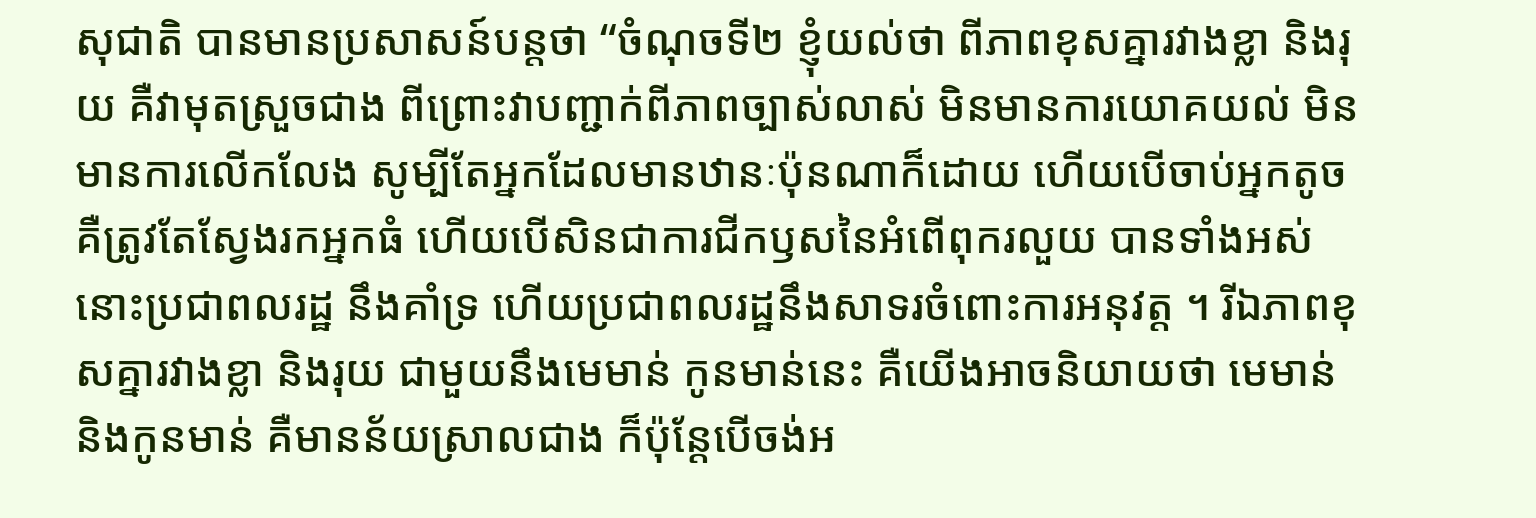សុជាតិ បានមានប្រសាសន៍បន្តថា “ចំណុចទី២ ខ្ញុំយល់ថា ពីភាពខុសគ្នារវាងខ្លា និងរុយ គឺវាមុតស្រួចជាង ពីព្រោះវាបញ្ជាក់ពីភាពច្បាស់លាស់ មិនមានការយោគយល់ មិនមានការលើកលែង សូម្បីតែអ្នកដែលមានឋានៈប៉ុនណាក៏ដោយ ហើយបើចាប់អ្នកតូច គឺត្រូវតែស្វែងរកអ្នកធំ ហើយបើសិនជាការជីកឫសនៃអំពើពុករលួយ បានទាំងអស់ នោះប្រជាពលរដ្ឋ នឹងគាំទ្រ ហើយប្រជាពលរដ្ឋនឹងសាទរចំពោះការអនុវត្ត ។ រីឯភាពខុសគ្នារវាងខ្លា និងរុយ ជាមួយនឹងមេមាន់ កូនមាន់នេះ គឺយើងអាចនិយាយថា មេមាន់ និងកូនមាន់ គឺមានន័យស្រាលជាង ក៏ប៉ុន្តែបើចង់អ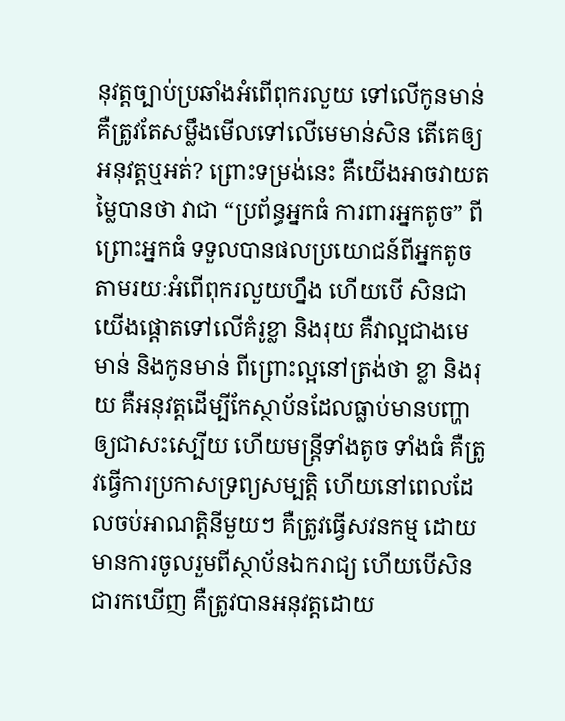នុវត្តច្បាប់ប្រឆាំងអំពើពុករលួយ ទៅលើកូនមាន់ គឺត្រូវតែសម្លឹងមើលទៅលើមេមាន់សិន តើគេឲ្យអនុវត្តឬអត់? ព្រោះទម្រង់នេះ គឺយើងអាចវាយតម្លៃបានថា វាជា “ប្រព័ន្ធអ្នកធំ ការពារអ្នកតូច” ពីព្រោះអ្នកធំ ទទួលបានផលប្រយោជន៍ពីអ្នកតូច តាមរយៈអំពើពុករលួយហ្នឹង ហើយបើ សិនជាយើងផ្ដោតទៅលើគំរូខ្លា និងរុយ គឺវាល្អជាងមេមាន់ និងកូនមាន់ ពីព្រោះល្អនៅត្រង់ថា ខ្លា និងរុយ គឺអនុវត្តដើម្បីកែស្ថាប័នដែលធ្លាប់មានបញ្ហា ឲ្យជាសះស្បើយ ហើយមន្រ្តីទាំងតូច ទាំងធំ គឺត្រូវធ្វើការប្រកាសទ្រព្យសម្បត្តិ ហើយនៅពេលដែលចប់អាណត្តិនីមួយៗ គឺត្រូវធ្វើសវនកម្ម ដោយមានការចូលរួមពីស្ថាប័នឯករាជ្យ ហើយបើសិនជារកឃើញ គឺត្រូវបានអនុវត្តដោយ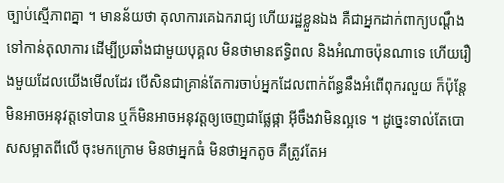ច្បាប់ស្មើភាពគ្នា ។ មានន័យថា តុលាការគេឯករាជ្យ ហើយរដ្ឋខ្លួនឯង គឺជាអ្នកដាក់ពាក្យបណ្ដឹងទៅកាន់តុលាការ ដើម្បីប្រឆាំងជាមួយបុគ្គល មិនថាមានឥទ្ធិពល និងអំណាចប៉ុនណាទេ ហើយរឿងមួយដែលយើងមើលដែរ បើសិនជាគ្រាន់តែការចាប់អ្នកដែលពាក់ព័ន្ធនឹងអំពើពុករលួយ ក៏ប៉ុន្តែមិនអាចអនុវត្តទៅបាន ឬក៏មិនអាចអនុវត្តឲ្យចេញជាផ្លែផ្កា អ៊ីចឹងវាមិនល្អទេ ។ ដូច្នេះទាល់តែបោសសម្អាតពីលើ ចុះមកក្រោម មិនថាអ្នកធំ មិនថាអ្នកតូច គឺត្រូវតែអ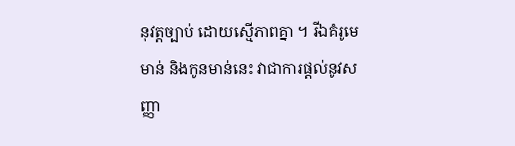នុវត្តច្បាប់ ដោយស្មើភាពគ្នា ។ រីឯគំរូមេមាន់ និងកូនមាន់នេះ វាជាការផ្ដល់នូវសញ្ញា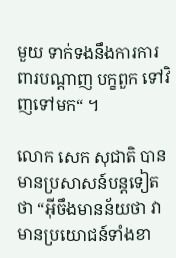មួយ ទាក់ទងនឹងការការពារបណ្ដាញ បក្ខពួក ទៅវិញទៅមក“ ។

លោក សេក សុជាតិ បានមានប្រសាសន៍បន្តទៀតថា “អ៊ីចឹងមានន័យថា វាមានប្រយោជន៍ទាំងខា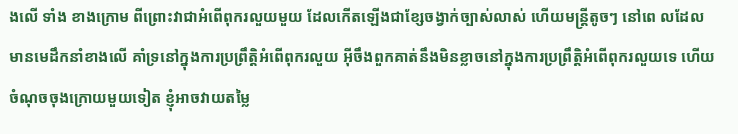ងលើ ទាំង ខាងក្រោម ពីព្រោះវាជាអំពើពុករលួយមួយ ដែលកើតឡើងជាខ្សែចង្វាក់ច្បាស់លាស់ ហើយមន្រ្តីតូចៗ នៅពេ លដែលមានមេដឹកនាំខាងលើ គាំទ្រនៅក្នុងការប្រព្រឹត្តិអំពើពុករលួយ អ៊ីចឹងពួកគាត់នឹងមិនខ្លាចនៅក្នុងការប្រព្រឹត្តិអំពើពុករលួយទេ ហើយចំណុចចុងក្រោយមួយទៀត ខ្ញុំអាចវាយតម្លៃ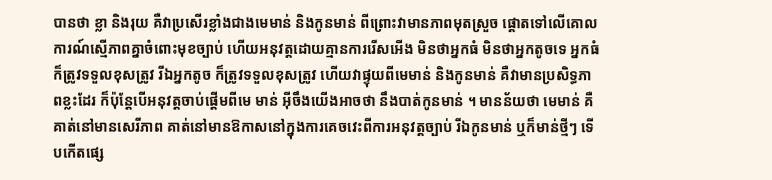បានថា ខ្លា និងរុយ គឺវាប្រសើរខ្លាំងជាងមេមាន់ និងកូនមាន់ ពីព្រោះវាមានភាពមុតស្រួច ផ្ដោតទៅលើគោលការណ៍ស្មើភាពគ្នាចំពោះមុខច្បាប់ ហើយអនុវត្តដោយគ្មានការរើសអើង មិនថាអ្នកធំ មិនថាអ្នកតូចទេ អ្នកធំ ក៏ត្រូវទទួលខុសត្រូវ រីឯអ្នកតូច ក៏ត្រូវទទួលខុសត្រូវ ហើយវាផ្ទុយពីមេមាន់ និងកូនមាន់ គឺវាមានប្រសិទ្ធភាពខ្លះដែរ ក៏ប៉ុន្តែបើអនុវត្តចាប់ផ្ដើមពីមេ មាន់ អ៊ីចឹងយើងអាចថា នឹងបាត់កូនមាន់ ។ មានន័យថា មេមាន់ គឺគាត់នៅមានសេរីភាព គាត់នៅមានឱកាសនៅក្នុងការគេចវេះពីការអនុវត្តច្បាប់ រីឯកូនមាន់ ឬក៏មាន់ថ្មីៗ ទើបកើតផ្សេ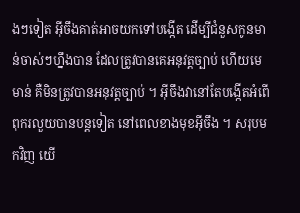ងៗទៀត អ៊ីចឹងគាត់អាចយកទៅបង្កើត ដើម្បីជំនួសកូនមាន់ចាស់ៗហ្នឹងបាន ដែលត្រូវបានគេអនុវត្តច្បាប់ ហើយមេមាន់ គឺមិនត្រូវបានអនុវត្តច្បាប់ ។ អ៊ីចឹងវានៅតែបង្កើតអំពើពុករលួយបានបន្តទៀត នៅពេលខាងមុខអ៊ីចឹង ។ សរុបមកវិញ យើ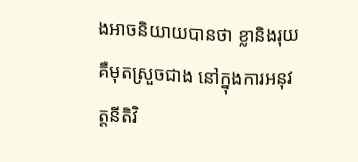ងអាចនិយាយបានថា ខ្លានិងរុយ គឺមុតស្រួចជាង នៅក្នុងការអនុវត្តនីតិវិ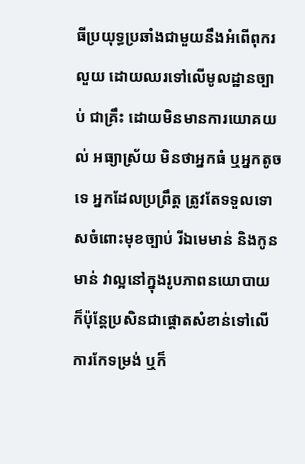ធីប្រយុទ្ធប្រឆាំងជាមួយនឹងអំពើពុករលួយ ដោយឈរទៅលើមូលដ្ឋានច្បាប់ ជាគ្រឹះ ដោយមិនមានការយោគយល់ អធ្យាស្រ័យ មិនថាអ្នកធំ ឬអ្នកតូចទេ អ្នកដែលប្រព្រឹត្ត ត្រូវតែទទួលទោសចំពោះមុខច្បាប់ រីឯមេមាន់ និងកូនមាន់ វាល្អនៅក្នុងរូបភាពនយោបាយ ក៏ប៉ុន្តែប្រសិនជាផ្ដោតសំខាន់ទៅលើការកែទម្រង់ ឬក៏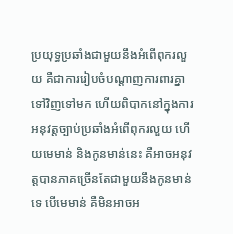ប្រយុទ្ធប្រឆាំងជាមួយនឹងអំពើពុករលួយ គឺជាការរៀបចំបណ្ដាញការពារគ្នាទៅវិញទៅមក ហើយពិបាកនៅក្នុងការអនុវត្តច្បាប់ប្រឆាំងអំពើពុករលួយ ហើយមេមាន់ និងកូនមាន់នេះ គឺអាចអនុវត្តបានភាគច្រើនតែជាមួយនឹងកូនមាន់ទេ បើមេមាន់ គឺមិនអាចអ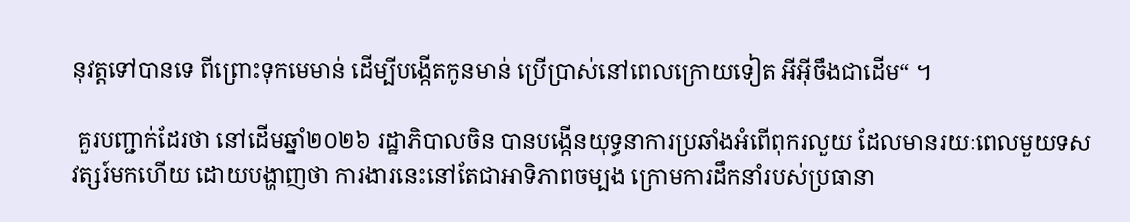នុវត្តទៅបានទេ ពីព្រោះទុកមេមាន់ ដើម្បីបង្កើតកូនមាន់ ប្រើប្រាស់នៅពេលក្រោយទៀត អីអ៊ីចឹងជាដើម“ ។

 គួរបញ្ជាក់ដែរថា នៅដើមឆ្នាំ២០២៦ រដ្ឋាភិបាលចិន បានបង្កើនយុទ្ធនាការប្រឆាំងអំពើពុករលួយ ដែលមានរយៈពេលមួយទសវត្សរ៍មកហើយ ដោយបង្ហាញថា ការងារនេះនៅតែជាអាទិភាពចម្បង ក្រោមការដឹកនាំរបស់ប្រធានា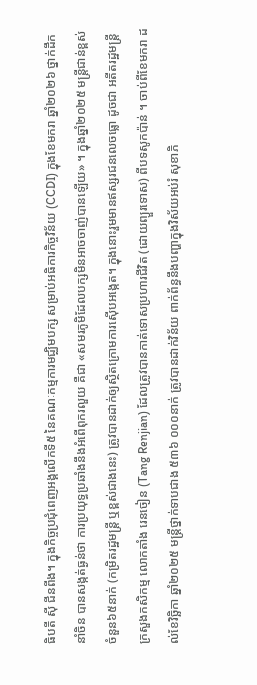ធិបតី ស៊ី ជីនពីង។ ក្នុងកិច្ចប្រជុំពេញអង្គលើកទី៥ នៃគណៈកម្មការមជ្ឈិមបក្ស សម្រាប់អធិការកិច្ចវិន័យ (CCDI) ក្នុងខែមករា ឆ្នាំ២០២៦ ថ្នាក់ដឹកនាំចិន បានសង្កត់ធ្ងន់ថា ការប្រយុទ្ធប្រឆាំងនឹងអំពើពុករលួយ គឺជា «សមរភូមិដែលបក្សមិនអាចចាញ់បានឡើយ» ។ ក្នុងឆ្នាំ២០២៥ មន្ត្រីជាន់ខ្ពស់ ចំនួន៦៥នាក់ (កម្រិតរដ្ឋមន្ត្រី ឬខ្ពស់ជាងនេះ) ត្រូវបានដាក់ឲ្យស្ថិតក្រោមការស៊ើបអង្កេត។ ក្នុងនោះរួមមានឥស្សរជនលេចធ្លោ ដូចជា អតីតរដ្ឋមន្ត្រីក្រសួងកសិកម្ម លោកតាំង រេនចៀន (Tang Renjian) ដែលត្រូវបានកាត់ទោសប្រហារជីវិត (ដោយព្យួរទោស) ពីបទសូកប៉ាន់ ។ ចាប់ពីខែមករា ដល់ខែវិច្ឆិកា ឆ្នាំ២០២៥ មន្ត្រីថ្នាក់ទាបជាង ៥៣៦ ០០០នាក់ ត្រូវបានដាក់វិន័យ ពាក់ព័ន្ធនឹងបញ្ហាក្នុងវិស័យអប់រំ សុខាភិ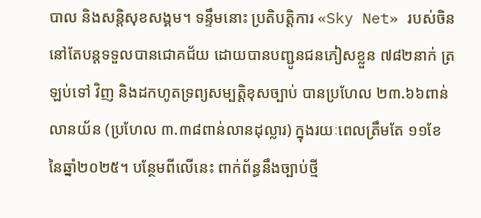បាល និងសន្តិសុខសង្គម។ ទន្ទឹមនោះ ប្រតិបត្តិការ «Sky Net» របស់ចិន នៅតែបន្តទទួលបានជោគជ័យ ដោយបានបញ្ជូនជនភៀសខ្លួន ៧៨២នាក់ ត្រឡប់ទៅ វិញ និងដកហូតទ្រព្យសម្បត្តិខុសច្បាប់ បានប្រហែល ២៣.៦៦ពាន់លានយ័ន (ប្រហែល ៣.៣៨ពាន់លានដុល្លារ) ក្នុងរយៈពេលត្រឹមតែ ១១ខែ នៃឆ្នាំ២០២៥។ បន្ថែមពីលើនេះ ពាក់ព័ន្ធនឹងច្បាប់ថ្មី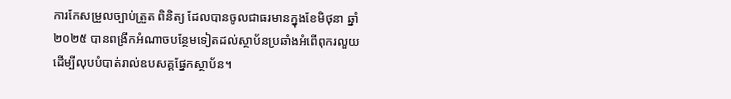ការកែសម្រួលច្បាប់ត្រួត ពិនិត្យ ដែលបានចូលជាធរមានក្នុងខែមិថុនា ឆ្នាំ២០២៥ បានពង្រីកអំណាចបន្ថែមទៀតដល់ស្ថាប័នប្រឆាំងអំពើពុករលួយ ដើម្បីលុបបំបាត់រាល់ឧបសគ្គផ្នែកស្ថាប័ន។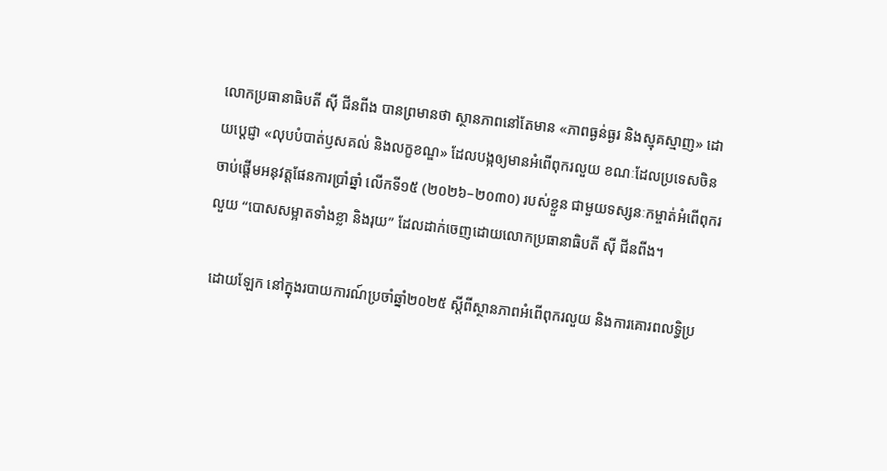លោកប្រធានាធិបតី ស៊ី ជីនពីង បានព្រមានថា ស្ថានភាពនៅតែមាន «ភាពធ្ងន់ធ្ងរ និងស្មុគស្មាញ» ដោយប្តេជ្ញា «លុបបំបាត់ឫសគល់ និងលក្ខខណ្ឌ» ដែលបង្កឲ្យមានអំពើពុករលួយ ខណៈដែលប្រទេសចិន ចាប់ផ្តើមអនុវត្តផែនការប្រាំឆ្នាំ លើកទី១៥ (២០២៦–២០៣០) របស់ខ្លួន ជាមួយទស្សនៈកម្ចាត់អំពើពុករលួយ “បោសសម្អាតទាំងខ្លា និងរុយ” ដែលដាក់ចេញដោយលោកប្រធានាធិបតី ស៊ី ជីនពីង។

 ដោយឡែក នៅក្នុងរបាយការណ៍ប្រចាំឆ្នាំ២០២៥ ស្តីពីស្ថានភាពអំពើពុករលួយ និងការគោរពលទ្ធិប្រ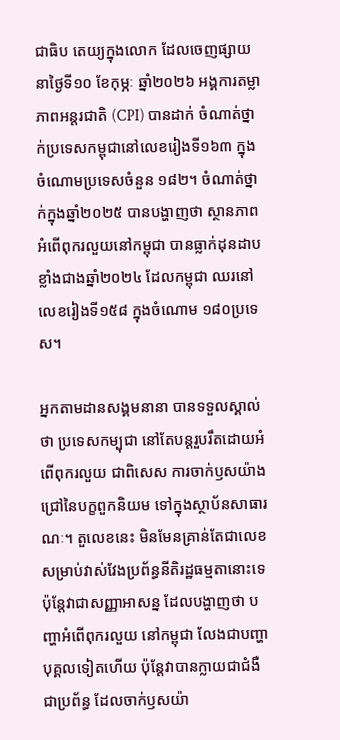ជាធិប តេយ្យក្នុងលោក ដែលចេញផ្សាយនាថ្ងៃទី១០ ខែកុម្ភៈ ឆ្នាំ២០២៦ អង្គការតម្លាភាពអន្តរជាតិ (CPI) បានដាក់ ចំណាត់ថ្នាក់ប្រទេសកម្ពុជានៅលេខរៀងទី១៦៣ ក្នុងចំណោមប្រទេសចំនួន ១៨២។ ចំណាត់ថ្នាក់ក្នុងឆ្នាំ២០២៥ បានបង្ហាញថា ស្ថានភាពអំពើពុករលួយនៅកម្ពុជា បានធ្លាក់ដុនដាបខ្លាំងជាងឆ្នាំ២០២៤ ដែលកម្ពុជា ឈរនៅលេខរៀងទី១៥៨ ក្នុងចំណោម ១៨០ប្រទេស។

អ្នកតាមដានសង្គមនានា បានទទួលស្គាល់ថា ប្រទេសកម្បុជា នៅតែបន្តរួបរឹតដោយអំពើពុករលួយ ជាពិសេស ការចាក់ឫសយ៉ាងជ្រៅនៃបក្ខពួកនិយម ទៅក្នុងស្ថាប័នសាធារណៈ។ តួលេខនេះ មិនមែនគ្រាន់តែជាលេខសម្រាប់វាស់វែងប្រព័ន្ធនីតិរដ្ឋធម្មតានោះទេ ប៉ុន្តែវាជាសញ្ញាអាសន្ន ដែលបង្ហាញថា បញ្ហាអំពើពុករលួយ នៅកម្ពុជា លែងជាបញ្ហាបុគ្គលទៀតហើយ ប៉ុន្តែវាបានក្លាយជាជំងឺជាប្រព័ន្ធ ដែលចាក់ឫសយ៉ា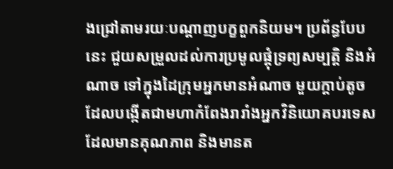ងជ្រៅតាមរយៈបណ្តាញបក្ខពួកនិយម។ ប្រព័ន្ធបែបនេះ ជួយសម្រួលដល់ការប្រមូលផ្តុំទ្រព្យសម្បត្តិ និងអំណាច ទៅក្នុងដៃក្រុមអ្នកមានអំណាច មួយក្តាប់តូច ដែលបង្កើតជាមហាកំពែងរារាំងអ្នកវិនិយោគបរទេសដែលមានគុណភាព និងមានត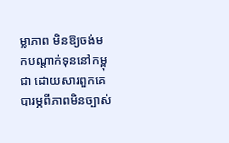ម្លាភាព មិនឱ្យចង់មកបណ្តាក់ទុននៅកម្ពុជា ដោយសារពួកគេបារម្ភពីភាពមិនច្បាស់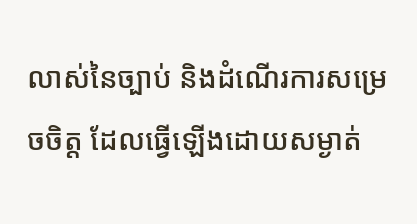លាស់នៃច្បាប់ និងដំណើរការសម្រេចចិត្ត ដែលធ្វើឡើងដោយសម្ងាត់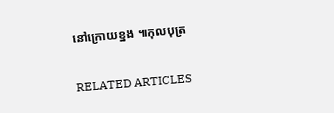នៅក្រោយខ្នង ៕កុលបុត្រ

RELATED ARTICLES